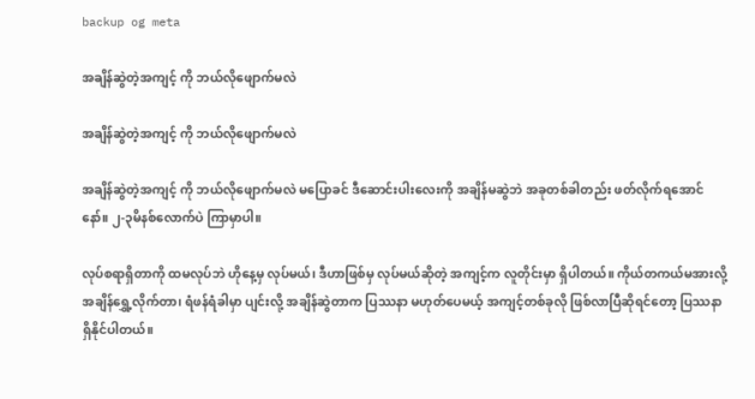backup og meta

အချိန်ဆွဲတဲ့အကျင့် ကို ဘယ်လိုဖျောက်မလဲ

အချိန်ဆွဲတဲ့အကျင့် ကို ဘယ်လိုဖျောက်မလဲ

အချိန်ဆွဲတဲ့အကျင့် ကို ဘယ်လိုဖျောက်မလဲ မပြောခင် ဒီဆောင်းပါးလေးကို အချိန်မဆွဲဘဲ အခုတစ်ခါတည်း ဖတ်လိုက်ရအောင်နော်။ ၂-၃မိနစ်လောက်ပဲ ကြာမှာပါ။

လုပ်စရာရှိတာကို ထမလုပ်ဘဲ ဟိုနေ့မှ လုပ်မယ်၊ ဒီဟာဖြစ်မှ လုပ်မယ်ဆိုတဲ့ အကျင့်က လူတိုင်းမှာ ရှိပါတယ်။ ကိုယ်တကယ်မအားလို့ အချိန်ရွှေ့လိုက်တာ၊ ရံဖန်ရံခါမှာ ပျင်းလို့ အချိန်ဆွဲတာက ပြဿနာ မဟုတ်ပေမယ့် အကျင့်တစ်ခုလို ဖြစ်လာပြီဆိုရင်တော့ ပြဿနာရှိနိုင်ပါတယ်။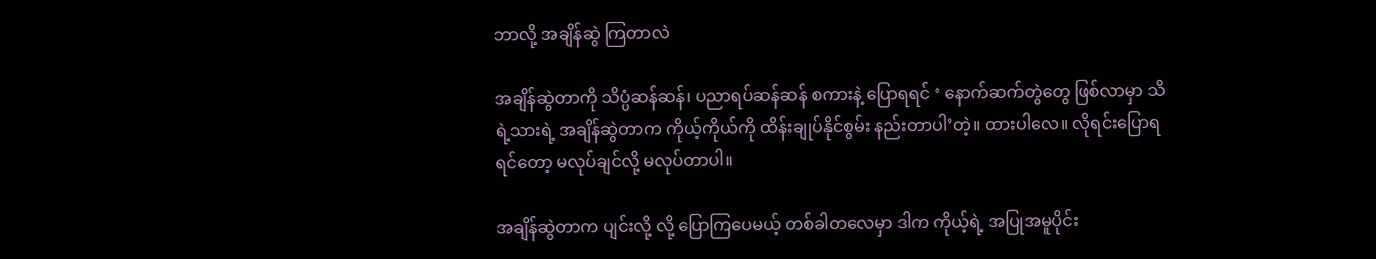ဘာလို့ အချိန်ဆွဲ ကြတာလဲ

အချိန်ဆွဲတာကို သိပ္ပံဆန်ဆန်၊ ပညာရပ်ဆန်ဆန် စကားနဲ့ ပြောရရင် ‘ နောက်ဆက်တွဲတွေ ဖြစ်လာမှာ သိရဲ့သားရဲ့ အချိန်ဆွဲတာက ကိုယ့်ကိုယ်ကို ထိန်းချုပ်နိုင်စွမ်း နည်းတာပါ’တဲ့။ ထားပါလေ။ လိုရင်းပြောရရင်တော့ မလုပ်ချင်လို့ မလုပ်တာပါ။

အချိန်ဆွဲတာက ပျင်းလို့ လို့ ပြောကြပေမယ့် တစ်ခါတလေမှာ ဒါက ကိုယ့်ရဲ့ အပြုအမူပိုင်း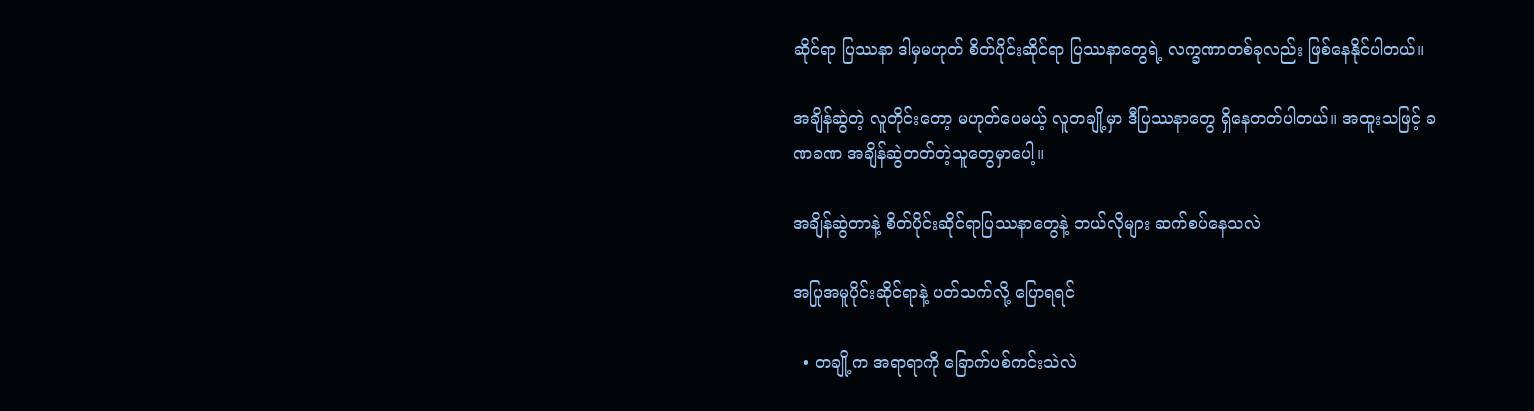ဆိုင်ရာ ပြဿနာ ဒါမှမဟုတ် စိတ်ပိုင်းဆိုင်ရာ ပြဿနာတွေရဲ့ လက္ခဏာတစ်ခုလည်း ဖြစ်နေနိုင်ပါတယ်။

အချိန်ဆွဲတဲ့ လူတိုင်းတော့ မဟုတ်ပေမယ့် လူတချို့မှာ ဒီပြဿနာတွေ ရှိနေတတ်ပါတယ်။ အထူးသဖြင့် ခဏခဏ အချိန်ဆွဲတတ်တဲ့သူတွေမှာပေါ့။

အချိန်ဆွဲတာနဲ့ စိတ်ပိုင်းဆိုင်ရာပြဿနာတွေနဲ့ ဘယ်လိုများ ဆက်စပ်နေသလဲ

အပြုအမူပိုင်းဆိုင်ရာနဲ့ ပတ်သက်လို့ ပြောရရင်

  • တချို့က အရာရာကို ခြောက်ပစ်ကင်းသဲလဲ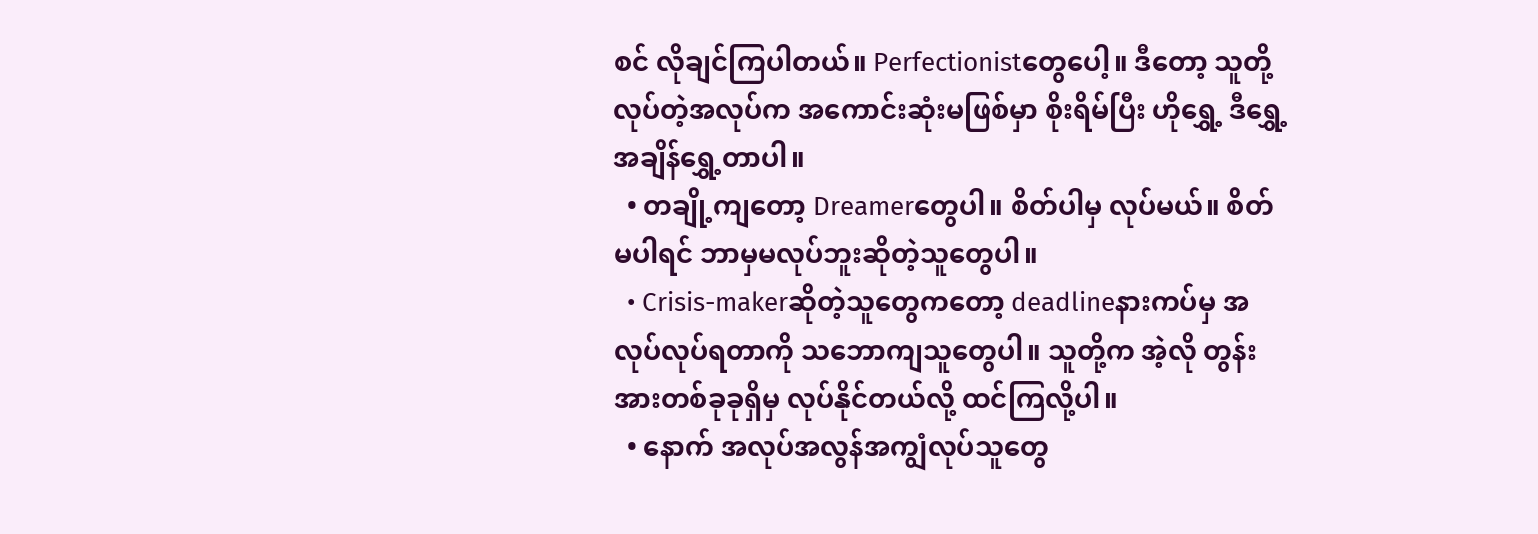စင် လိုချင်ကြပါတယ်။ Perfectionistတွေပေါ့။ ဒီတော့ သူတို့ လုပ်တဲ့အလုပ်က အကောင်းဆုံးမဖြစ်မှာ စိုးရိမ်ပြီး ဟိုရွှေ့ ဒီရွှေ့ အချိန်ရွှေ့တာပါ။
  • တချို့ကျတော့ Dreamerတွေပါ။ စိတ်ပါမှ လုပ်မယ်။ စိတ်မပါရင် ဘာမှမလုပ်ဘူးဆိုတဲ့သူတွေပါ။
  • Crisis-makerဆိုတဲ့သူတွေကတော့ deadlineနားကပ်မှ အလုပ်လုပ်ရတာကို သဘောကျသူတွေပါ။ သူတို့က အဲ့လို တွန်းအားတစ်ခုခုရှိမှ လုပ်နိုင်တယ်လို့ ထင်ကြလို့ပါ။
  • နောက် အလုပ်အလွန်အကျွံလုပ်သူတွေ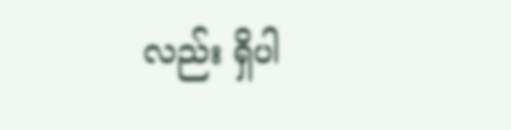လည်း ရှိပါ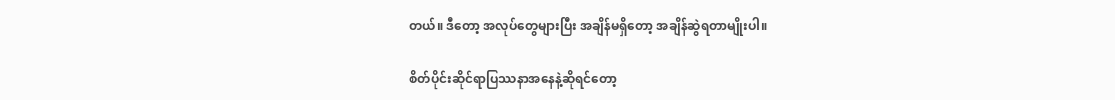တယ်။ ဒီတော့ အလုပ်တွေများပြီး အချိန်မရှိတော့ အချိန်ဆွဲရတာမျိုးပါ။

စိတ်ပိုင်းဆိုင်ရာပြဿနာအနေနဲ့ဆိုရင်တော့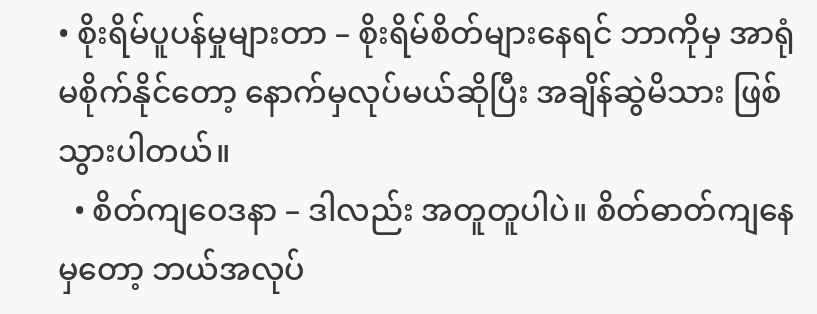• စိုးရိမ်ပူပန်မှုများတာ – စိုးရိမ်စိတ်များနေရင် ဘာကိုမှ အာရုံမစိုက်နိုင်တော့ နောက်မှလုပ်မယ်ဆိုပြီး အချိန်ဆွဲမိသား ဖြစ်သွားပါတယ်။
  • စိတ်ကျဝေဒနာ – ဒါလည်း အတူတူပါပဲ။ စိတ်ဓာတ်ကျနေမှတော့ ဘယ်အလုပ်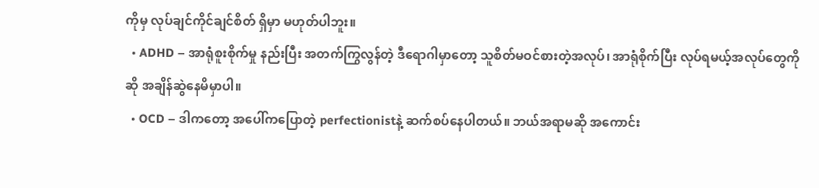ကိုမှ လုပ်ချင်ကိုင်ချင်စိတ် ရှိမှာ မဟုတ်ပါဘူး။
  • ADHD – အာရုံစူးစိုက်မှု နည်းပြီး အတက်ကြွလွန်တဲ့ ဒီရောဂါမှာတော့ သူစိတ်မဝင်စားတဲ့အလုပ်၊ အာရုံစိုက်ပြီး လုပ်ရမယ့်အလုပ်တွေကိုဆို အချိန်ဆွဲနေမိမှာပါ။
  • OCD – ဒါကတော့ အပေါ်ကပြောတဲ့ perfectionistနဲ့ ဆက်စပ်နေပါတယ်။ ဘယ်အရာမဆို အကောင်း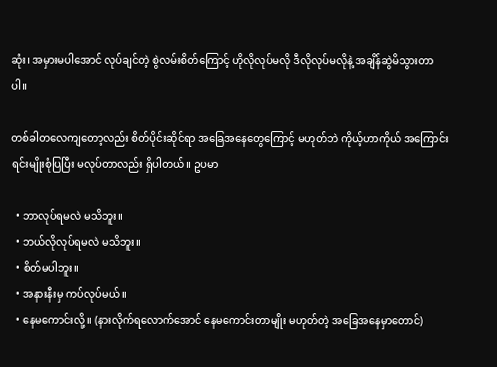ဆုံး၊ အမှားမပါ‌အောင် လုပ်ချင်တဲ့ စွဲလမ်းစိတ်ကြောင့် ဟိုလိုလုပ်မလို ဒီလိုလုပ်မလိုနဲ့ အချိန်ဆွဲမိသွားတာပါ။

တစ်ခါတလေကျတော့လည်း စိတ်ပိုင်းဆိုင်ရာ အခြေအနေတွေကြောင့် မဟုတ်ဘဲ ကိုယ့်ဟာကိုယ် အကြောင်းရင်းမျိုးစုံပြပြီး မလုပ်တာလည်း ရှိပါတယ်။ ဥပမာ

  • ဘာလုပ်ရမလဲ မသိဘူး။
  • ဘယ်လိုလုပ်ရမလဲ မသိဘူး။
  • စိတ်မပါဘူး။
  • အနားနီးမှ ကပ်လုပ်မယ်။
  • နေမကောင်းလို့။ (နားလိုက်ရလောက်အောင် နေမကောင်းတာမျိုး မဟုတ်တဲ့ အခြေအနေမှာတောင်)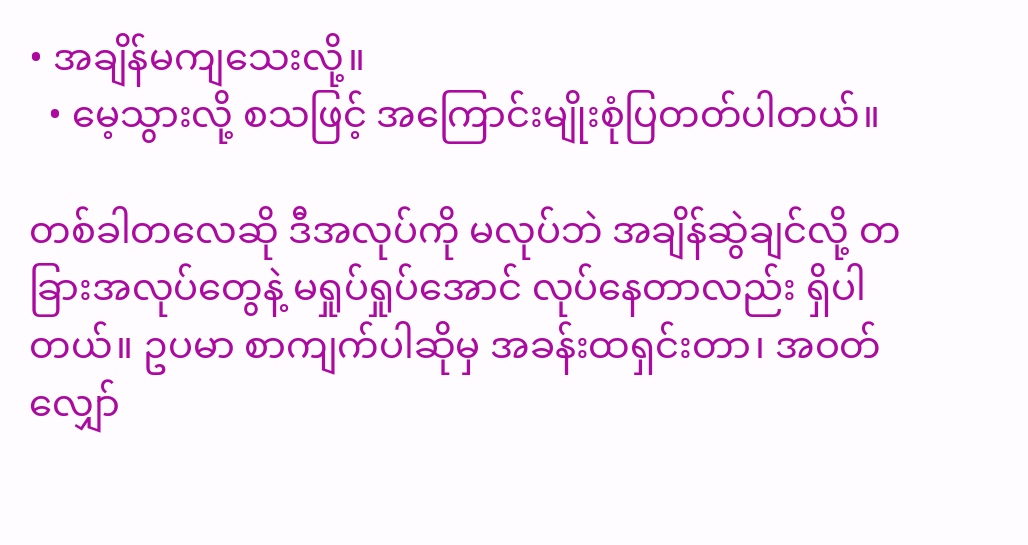• အချိန်မကျသေးလို့။
  • မေ့သွားလို့ စသဖြင့် အကြောင်းမျိုးစုံပြတတ်ပါတယ်။

တစ်ခါတလေဆို ဒီအလုပ်ကို မလုပ်ဘဲ အချိန်ဆွဲချင်လို့ တခြားအလုပ်တွေနဲ့ မရှုပ်ရှုပ်အောင် လုပ်နေတာလည်း ရှိပါတယ်။ ဥပမာ စာကျက်ပါဆိုမှ အခန်းထရှင်းတာ၊ အဝတ်လျှော်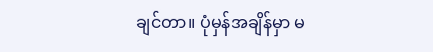ချင်တာ။ ပုံမှန်အချိန်မှာ မ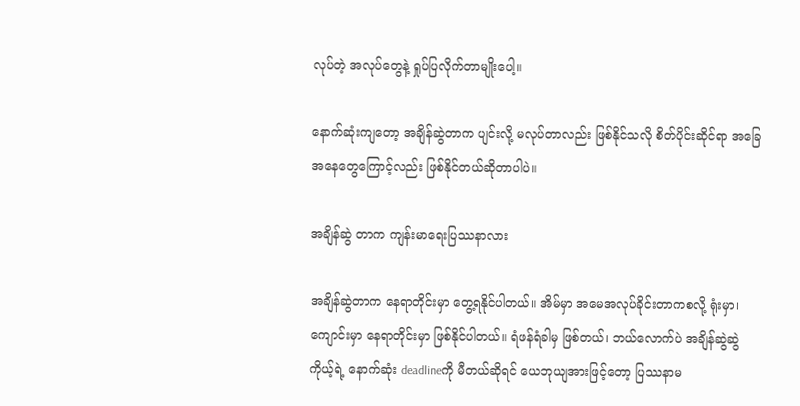လုပ်တဲ့ အလုပ်တွေနဲ့ ရှုပ်ပြလိုက်တာမျိုးပေါ့။

နောက်ဆုံးကျတော့ အချိန်ဆွဲတာက ပျင်းလို့ မလုပ်တာလည်း ဖြစ်နိုင်သလို စိတ်ပိုင်းဆိုင်ရာ အခြေအနေတွေကြောင့်လည်း ဖြစ်နိုင်တယ်ဆိုတာပါပဲ။

အချိန်ဆွဲ တာက ကျန်းမာရေးပြဿနာလား

အချိန်ဆွဲတာက နေရာတိုင်းမှာ တွေ့ရနိုင်ပါတယ်။ အိမ်မှာ အမေအလုပ်ခိုင်းတာကစလို့ ရုံးမှာ၊ ကျောင်းမှာ နေရာတိုင်းမှာ ဖြစ်နိုင်ပါတယ်။ ရံဖန်ရံခါမှ ဖြစ်တယ်၊ ဘယ်လောက်ပဲ အချိန်ဆွဲဆွဲ ကိုယ့်ရဲ့ နောက်ဆုံး deadlineကို မီတယ်ဆိုရင် ယေဘုယျအားဖြင့်တော့ ပြဿနာမ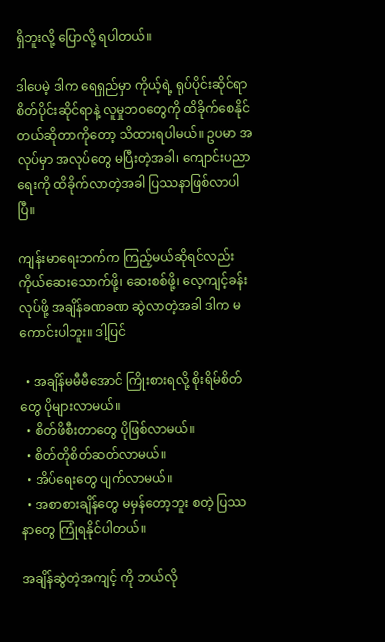ရှိဘူးလို့ ပြောလို့ ရပါတယ်။

ဒါပေမဲ့ ဒါက ရေရှည်မှာ ကိုယ့်ရဲ့ ရုပ်ပိုင်းဆိုင်ရာ စိတ်ပိုင်းဆိုင်ရာနဲ့ လူမှုဘဝတွေကို ထိခိုက်စေနိုင်တယ်ဆိုတာကိုတော့ သိထားရပါမယ်။ ဥပမာ အလုပ်မှာ အလုပ်တွေ မပြီးတဲ့အခါ၊ ကျောင်းပညာရေးကို ထိခိုက်လာတဲ့အခါ ပြဿနာဖြစ်လာပါပြီ။

ကျန်းမာရေးဘက်က ကြည့်မယ်ဆိုရင်လည်း ကိုယ်ဆေးသောက်ဖို့၊ ဆေးစစ်ဖို့၊ လေ့ကျင့်ခန်းလုပ်ဖို့ အချိန်ခဏခဏ ဆွဲလာတဲ့အခါ ဒါက မကောင်းပါဘူး။ ဒါ့ပြင်

  • အချိန်မမီမီအောင် ကြိုးစားရလို့ စိုးရိမ်စိတ်တွေ ပိုများလာမယ်။
  • စိတ်ဖိစီးတာတွေ ပိုဖြစ်လာမယ်။
  • စိတ်တိုစိတ်ဆတ်လာမယ်။
  • အိပ်ရေးတွေ ပျက်လာမယ်။
  • အစာစားချိန်တွေ မမှန်တော့ဘူး စတဲ့ ပြဿနာတွေ ကြုံရနိုင်ပါတယ်။

အချိန်ဆွဲတဲ့အကျင့် ကို ဘယ်လို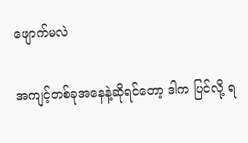ဖျောက်မလဲ

အကျင့်တစ်ခုအနေနဲ့ဆိုရင်တော့ ဒါက ပြင်လို့ ရ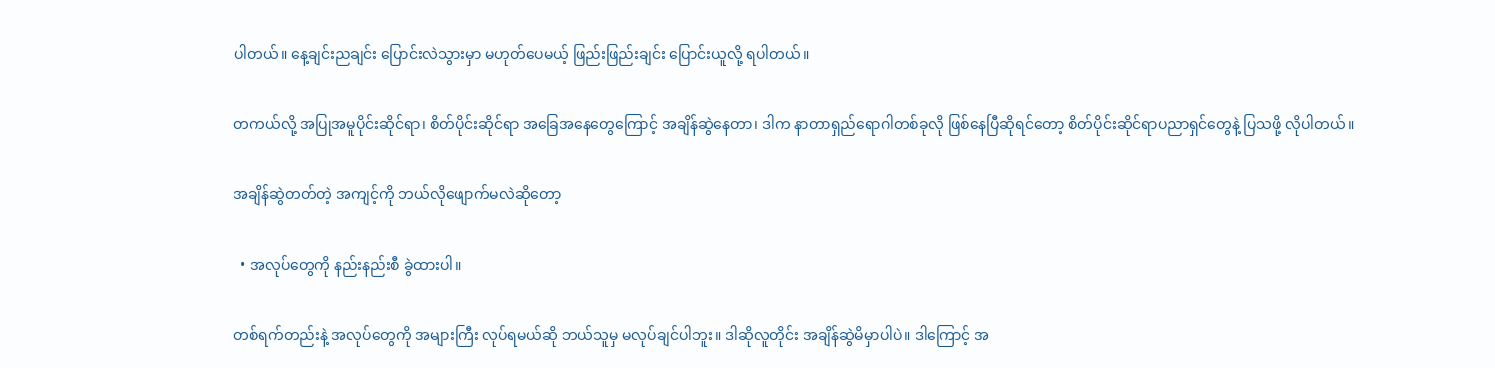ပါတယ်။ နေ့ချင်းညချင်း ပြောင်းလဲသွားမှာ မဟုတ်ပေမယ့် ဖြည်းဖြည်းချင်း ပြောင်းယူလို့ ရပါတယ်။

တကယ်လို့ အပြုအမူပိုင်းဆိုင်ရာ၊ စိတ်ပိုင်းဆိုင်ရာ အခြေအနေတွေကြောင့် အချိန်ဆွဲနေတာ၊ ဒါက နာတာရှည်ရောဂါတစ်ခုလို ဖြစ်နေပြီဆိုရင်တော့ စိတ်ပိုင်းဆိုင်ရာပညာရှင်တွေနဲ့ ပြသဖို့ လိုပါတယ်။

အချိန်ဆွဲတတ်တဲ့ အကျင့်ကို ဘယ်လိုဖျောက်မလဲဆိုတော့

  • အလုပ်တွေကို နည်းနည်းစီ ခွဲထားပါ။

တစ်ရက်တည်းနဲ့ အလုပ်တွေကို အများကြီး လုပ်ရမယ်ဆို ဘယ်သူမှ မလုပ်ချင်ပါဘူး။ ဒါဆိုလူတိုင်း အချိန်ဆွဲမိမှာပါပဲ။ ဒါကြောင့် အ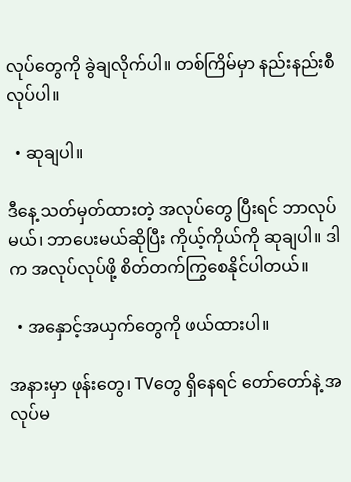လုပ်တွေကို ခွဲချလိုက်ပါ။ တစ်ကြိမ်မှာ နည်းနည်းစီ လုပ်ပါ။

  • ဆုချပါ။

ဒီနေ့ သတ်မှတ်ထားတဲ့ အလုပ်တွေ ပြီးရင် ဘာလုပ်မယ်၊ ဘာပေးမယ်ဆိုပြီး ကိုယ့်ကိုယ်ကို ဆုချပါ။ ဒါက အလုပ်လုပ်ဖို့ စိတ်တက်ကြွစေနိုင်ပါတယ်။

  • အနှောင့်အယှက်တွေကို ဖယ်ထားပါ။

အနားမှာ ဖုန်းတွေ၊ TVတွေ ရှိနေရင် တော်တော်နဲ့ အလုပ်မ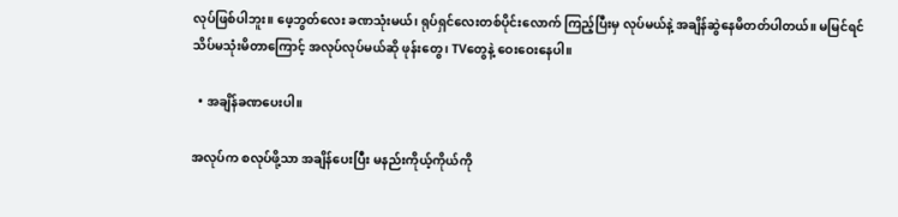လုပ်ဖြစ်ပါဘူး။ ဖေ့ဘွတ်လေး ခဏသုံးမယ်၊ ရုပ်ရှင်လေးတစ်ပိုင်းလောက် ကြည့်ပြီးမှ လုပ်မယ်နဲ့ အချိန်ဆွဲနေမိတတ်ပါတယ်။ မမြင်ရင် သိပ်မသုံးမိတာကြောင့် အလုပ်လုပ်မယ်ဆို ဖုန်းတွေ၊ TVတွေနဲ့ ဝေးဝေးနေပါ။

  • အချိန်ခဏပေးပါ။

အလုပ်က စလုပ်ဖို့သာ အချိန်ပေးပြီး မနည်းကိုယ့်ကိုယ်ကို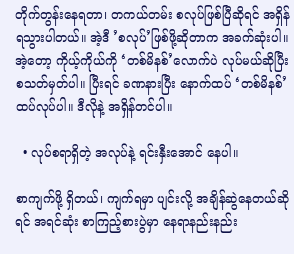တိုက်တွန်းနေရတာ၊ တကယ်တမ်း စလုပ်ဖြစ်ပြီဆိုရင် အရှိန်ရသွားပါတယ်။ အဲ့ဒီ ’စလုပ်’ဖြစ်ဖို့ဆိုတာက အခက်ဆုံးပါ။ အဲ့တော့ ကိုယ့်ကိုယ်ကို ‘တစ်မိနစ်’လောက်ပဲ လုပ်မယ်ဆိုပြီး စသတ်မှတ်ပါ။ ပြီးရင် ခဏနားပြီး နောက်ထပ် ‘တစ်မိနစ်’ ထပ်လုပ်ပါ။ ဒီလိုနဲ့ အရှိန်တင်ပါ။

  • လုပ်စရာရှိတဲ့ အလုပ်နဲ့ ရင်းနှီးအောင် နေပါ။

စာကျက်ဖို့ ရှိတယ်၊ ကျက်ရမှာ ပျင်းလို့ အချိန်ဆွဲနေတယ်ဆိုရင် အရင်ဆုံး စာကြည့်စားပွဲမှာ နေရာနည်းနည်း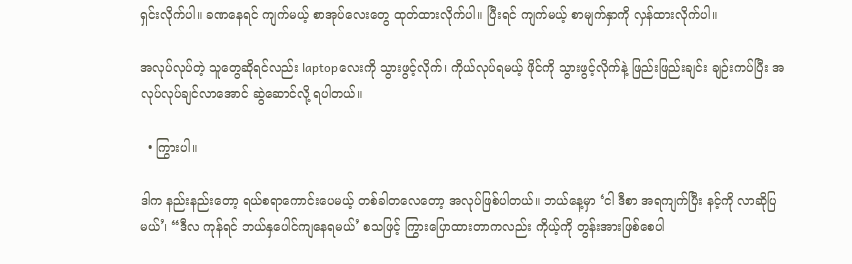ရှင်းလိုက်ပါ။ ခဏနေရင် ကျက်မယ့် စာအုပ်လေးတွေ ထုတ်ထားလိုက်ပါ။ ပြီးရင် ကျက်မယ့် စာမျက်နှာကို လှန်ထားလိုက်ပါ။

အလုပ်လုပ်တဲ့ သူတွေဆိုရင်လည်း laptopလေးကို သွားဖွင့်လိုက်၊ ကိုယ်လုပ်ရမယ့် ဖိုင်ကို သွားဖွင့်လိုက်နဲ့ ဖြည်းဖြည်းချင်း ချဉ်းကပ်ပြီး အလုပ်လုပ်ချင်လာအောင် ဆွဲဆောင်လို့ ရပါတယ်။

  • ကြွားပါ။

ဒါက နည်းနည်းတော့ ရယ်စရာကောင်းပေမယ့် တစ်ခါတလေတော့ အလုပ်ဖြစ်ပါတယ်။ ဘယ်နေ့မှာ ‘ငါ ဒီစာ အရကျက်ပြီး နင့်ကို လာဆိုပြမယ်’၊ “ဒီလ ကုန်ရင် ဘယ်နှ‌ပေါင်ကျနေရမယ်’ စသဖြင့် ကြွားပြောထားတာကလည်း ကိုယ့်ကို တွန်းအားဖြစ်စေပါ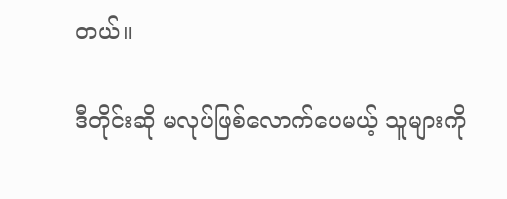တယ်။

ဒီတိုင်းဆို မလုပ်ဖြစ်လောက်ပေမယ့် သူများကို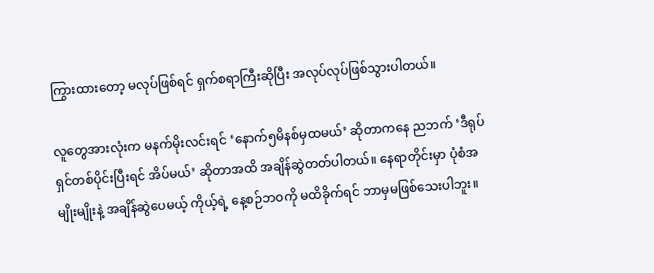ကြွားထားတော့ မလုပ်ဖြစ်ရင် ရှက်စရာကြီးဆိုပြီး အလုပ်လုပ်ဖြစ်သွားပါတယ်။

လူတွေအားလုံးက မနက်မိုးလင်းရင် ‘နောက်၅မိနစ်မှထမယ်’ ဆိုတာကနေ ညဘက် ‘ဒီရုပ်ရှင်တစ်ပိုင်းပြီးရင် အိပ်မယ်’ ဆိုတာအထိ အချိန်ဆွဲတတ်ပါတယ်။ နေရာတိုင်းမှာ ပုံစံအမျိုးမျိုးနဲ့ အချိန်ဆွဲပေမယ့် ကိုယ့်ရဲ့ နေ့စဉ်ဘဝကို မထိခိုက်ရင် ဘာမှမဖြစ်သေးပါဘူး။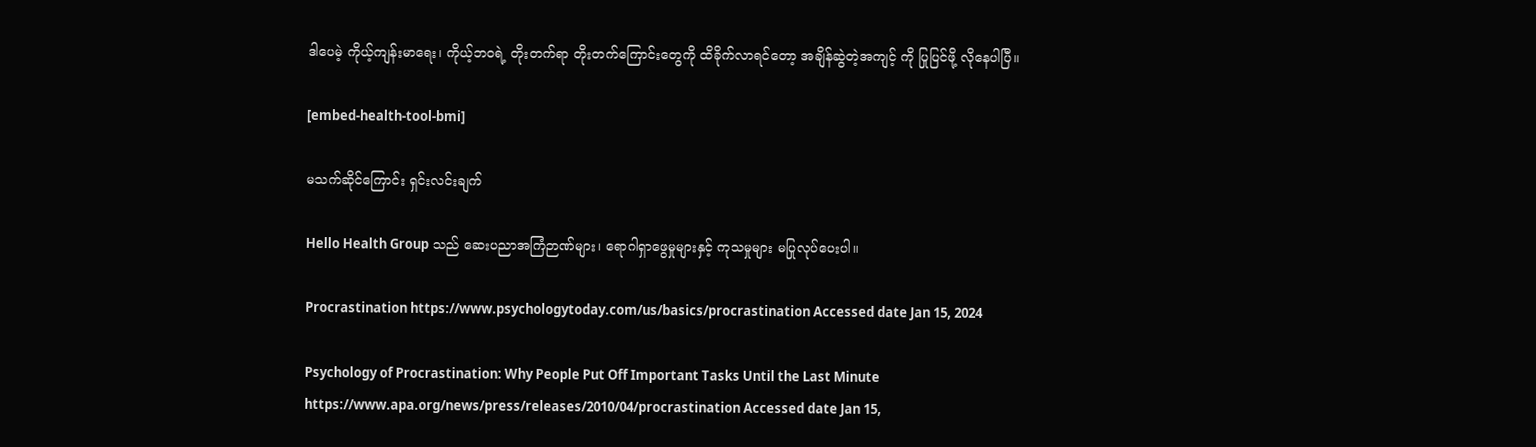ဒါပေမဲ့ ကိုယ့်ကျန်းမာရေး၊ ကိုယ့်ဘဝရဲ့ တိုးတက်ရာ တိုးတက်ကြောင်းတွေကို ထိခိုက်လာရင်တော့ အချိန်ဆွဲတဲ့အကျင့် ကို ပြုပြင်ဖို့ လိုနေပါပြီ။

[embed-health-tool-bmi]

မသက်ဆိုင်ကြောင်း ရှင်းလင်းချက်

Hello Health Group သည် ဆေးပညာအကြံဉာဏ်များ၊ ရောဂါရှာဖွေမှုများနှင့် ကုသမှုများ မပြုလုပ်ပေးပါ။

Procrastination https://www.psychologytoday.com/us/basics/procrastination Accessed date Jan 15, 2024

Psychology of Procrastination: Why People Put Off Important Tasks Until the Last Minute https://www.apa.org/news/press/releases/2010/04/procrastination Accessed date Jan 15,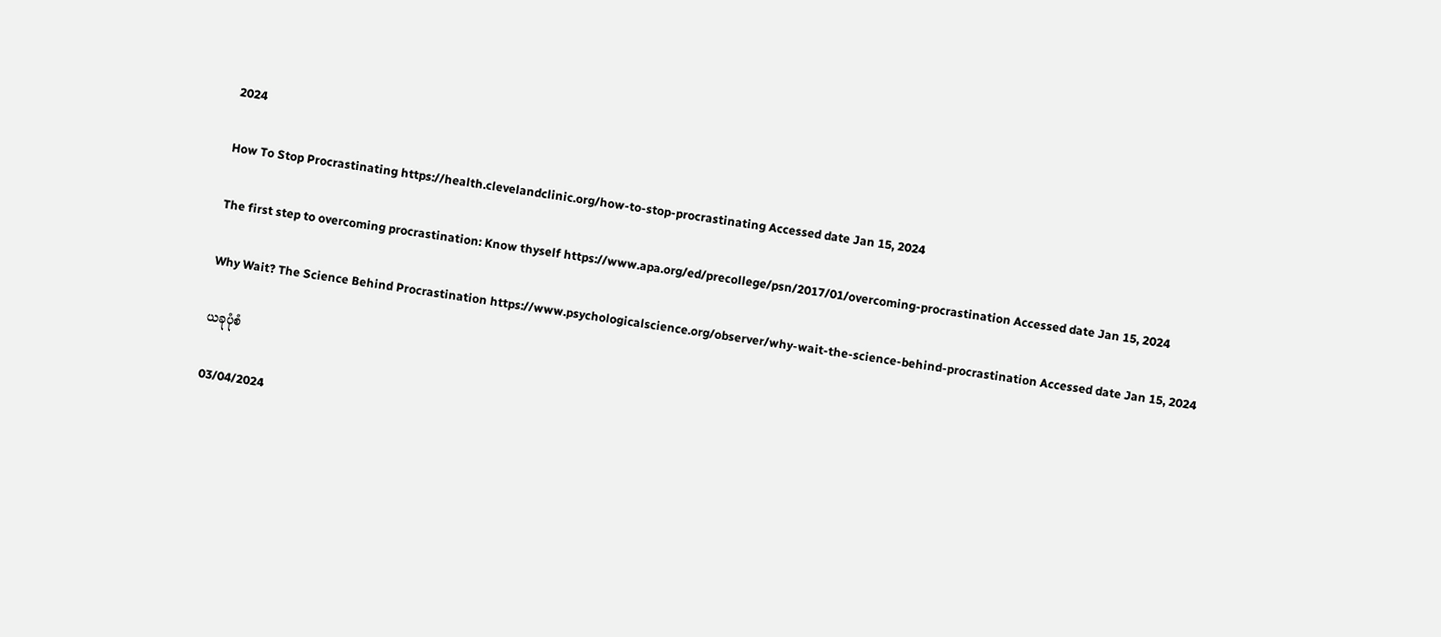2024

How To Stop Procrastinating https://health.clevelandclinic.org/how-to-stop-procrastinating Accessed date Jan 15, 2024

The first step to overcoming procrastination: Know thyself https://www.apa.org/ed/precollege/psn/2017/01/overcoming-procrastination Accessed date Jan 15, 2024

Why Wait? The Science Behind Procrastination https://www.psychologicalscience.org/observer/why-wait-the-science-behind-procrastination Accessed date Jan 15, 2024

ယခုပုံစံ

03/04/2024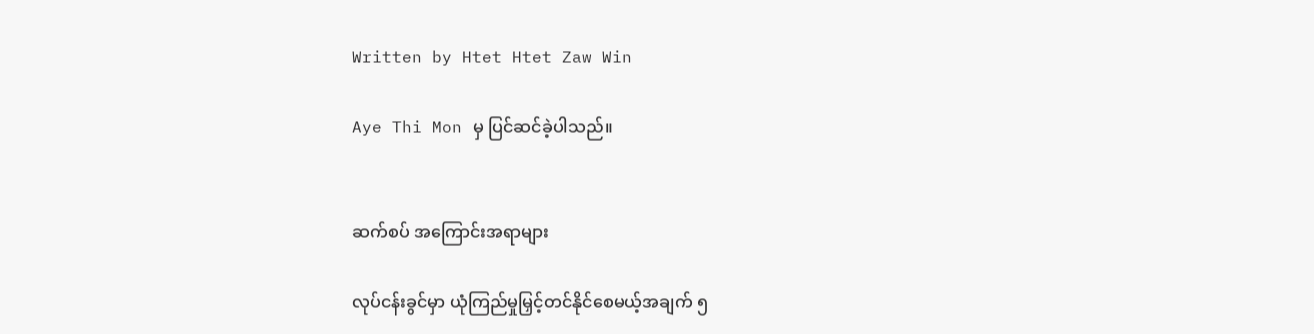Written by Htet Htet Zaw Win

Aye Thi Mon မှ ပြင်ဆင်ခဲ့ပါသည်။


ဆက်စပ် အကြောင်းအရာများ

လုပ်ငန်းခွင်မှာ ယုံကြည်မှုမြှင့်တင်နိုင်စေမယ့်အချက် ၅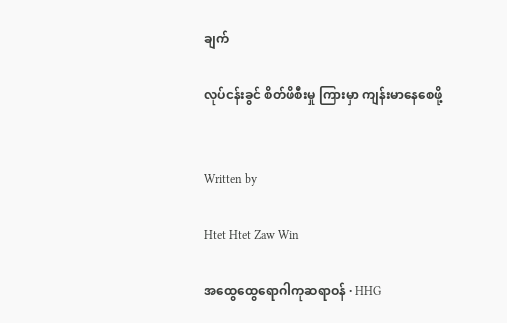ချက်

လုပ်ငန်းခွင် စိတ်ဖိစီးမှု ကြားမှာ ကျန်းမာနေစေဖို့


Written by

Htet Htet Zaw Win

အထွေထွေရောဂါကုဆရာဝန် · HHG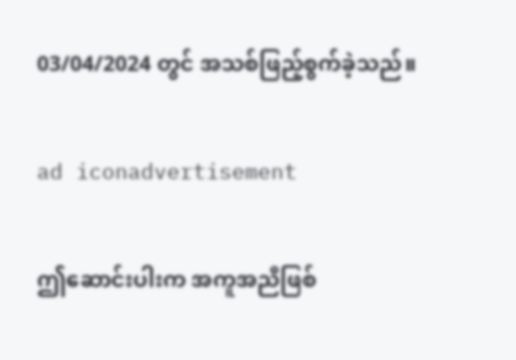03/04/2024 တွင် အသစ်ဖြည့်စွက်ခဲ့သည်။

ad iconadvertisement

ဤဆောင်းပါးက အကူအညီဖြစ်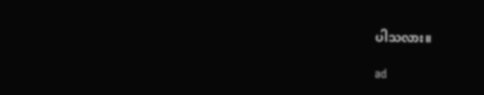ပါသလား။

ad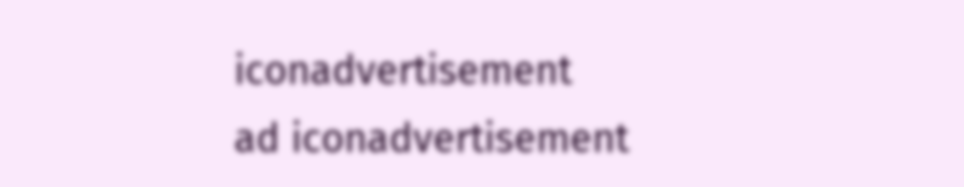iconadvertisement
ad iconadvertisement